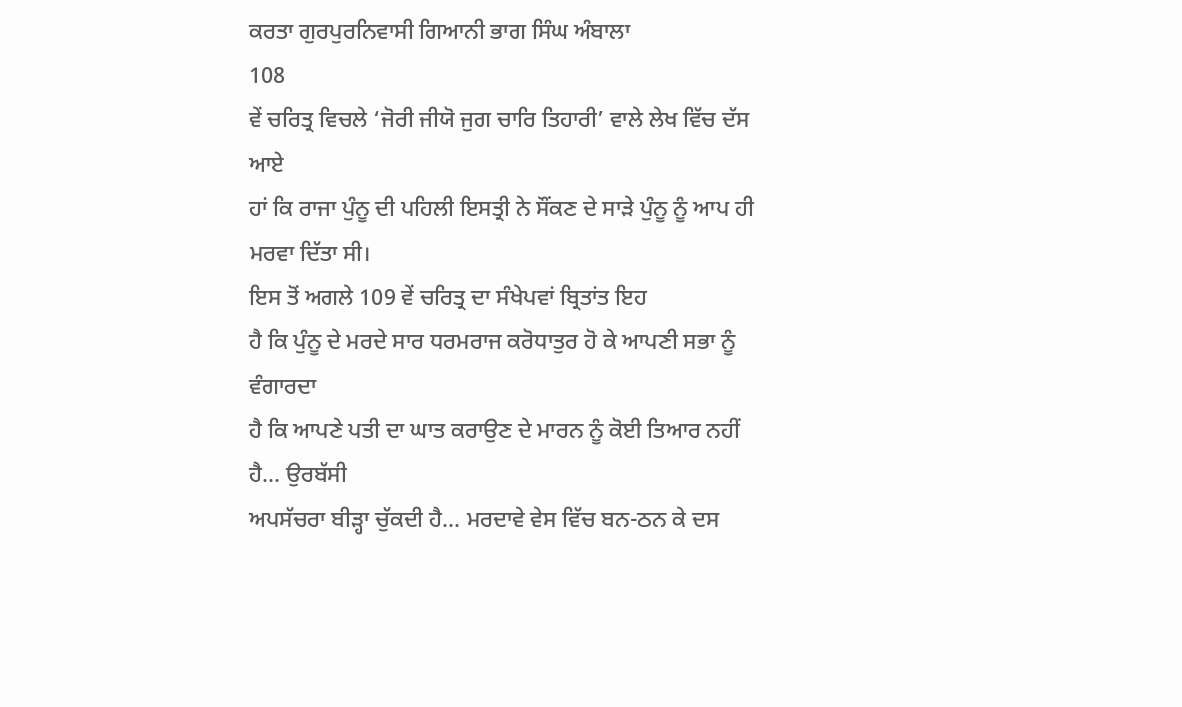ਕਰਤਾ ਗੁਰਪੁਰਨਿਵਾਸੀ ਗਿਆਨੀ ਭਾਗ ਸਿੰਘ ਅੰਬਾਲਾ
108
ਵੇਂ ਚਰਿਤ੍ਰ ਵਿਚਲੇ ‘ਜੋਰੀ ਜੀਯੋ ਜੁਗ ਚਾਰਿ ਤਿਹਾਰੀ’ ਵਾਲੇ ਲੇਖ ਵਿੱਚ ਦੱਸ ਆਏ
ਹਾਂ ਕਿ ਰਾਜਾ ਪੁੰਨੂ ਦੀ ਪਹਿਲੀ ਇਸਤ੍ਰੀ ਨੇ ਸੌਂਕਣ ਦੇ ਸਾੜੇ ਪੁੰਨੂ ਨੂੰ ਆਪ ਹੀ
ਮਰਵਾ ਦਿੱਤਾ ਸੀ।
ਇਸ ਤੋਂ ਅਗਲੇ 109 ਵੇਂ ਚਰਿਤ੍ਰ ਦਾ ਸੰਖੇਪਵਾਂ ਬ੍ਰਿਤਾਂਤ ਇਹ
ਹੈ ਕਿ ਪੁੰਨੂ ਦੇ ਮਰਦੇ ਸਾਰ ਧਰਮਰਾਜ ਕਰੋਧਾਤੁਰ ਹੋ ਕੇ ਆਪਣੀ ਸਭਾ ਨੂੰ ਵੰਗਾਰਦਾ
ਹੈ ਕਿ ਆਪਣੇ ਪਤੀ ਦਾ ਘਾਤ ਕਰਾਉਣ ਦੇ ਮਾਰਨ ਨੂੰ ਕੋਈ ਤਿਆਰ ਨਹੀਂ ਹੈ… ਉਰਬੱਸੀ
ਅਪਸੱਚਰਾ ਬੀੜ੍ਹਾ ਚੁੱਕਦੀ ਹੈ… ਮਰਦਾਵੇ ਵੇਸ ਵਿੱਚ ਬਨ-ਠਨ ਕੇ ਦਸ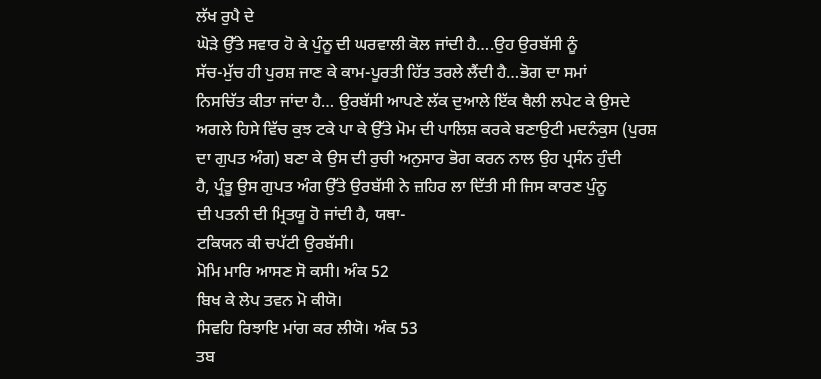ਲੱਖ ਰੁਪੈ ਦੇ
ਘੋੜੇ ਉੱਤੇ ਸਵਾਰ ਹੋ ਕੇ ਪੁੰਨੂ ਦੀ ਘਰਵਾਲੀ ਕੋਲ ਜਾਂਦੀ ਹੈ….ਉਹ ਉਰਬੱਸੀ ਨੂੰ
ਸੱਚ-ਮੁੱਚ ਹੀ ਪੁਰਸ਼ ਜਾਣ ਕੇ ਕਾਮ-ਪੂਰਤੀ ਹਿੱਤ ਤਰਲੇ ਲੈਂਦੀ ਹੈ…ਭੋਗ ਦਾ ਸਮਾਂ
ਨਿਸਚਿੱਤ ਕੀਤਾ ਜਾਂਦਾ ਹੈ… ਉਰਬੱਸੀ ਆਪਣੇ ਲੱਕ ਦੁਆਲੇ ਇੱਕ ਥੈਲੀ ਲਪੇਟ ਕੇ ਉਸਦੇ
ਅਗਲੇ ਹਿਸੇ ਵਿੱਚ ਕੁਝ ਟਕੇ ਪਾ ਕੇ ਉੱਤੇ ਮੋਮ ਦੀ ਪਾਲਿਸ਼ ਕਰਕੇ ਬਣਾਉਟੀ ਮਦਨੰਕੁਸ (ਪੁਰਸ਼
ਦਾ ਗੁਪਤ ਅੰਗ) ਬਣਾ ਕੇ ਉਸ ਦੀ ਰੁਚੀ ਅਨੁਸਾਰ ਭੋਗ ਕਰਨ ਨਾਲ ਉਹ ਪ੍ਰਸੰਨ ਹੁੰਦੀ
ਹੈ, ਪ੍ਰੰਤੂ ਉਸ ਗੁਪਤ ਅੰਗ ਉੱਤੇ ਉਰਬੱਸੀ ਨੇ ਜ਼ਹਿਰ ਲਾ ਦਿੱਤੀ ਸੀ ਜਿਸ ਕਾਰਣ ਪੁੰਨੂ
ਦੀ ਪਤਨੀ ਦੀ ਮ੍ਰਿਤਯੂ ਹੋ ਜਾਂਦੀ ਹੈ, ਯਥਾ-
ਟਕਿਯਨ ਕੀ ਚਪੱਟੀ ਉਰਬੱਸੀ।
ਮੋਮਿ ਮਾਰਿ ਆਸਣ ਸੋ ਕਸੀ। ਅੰਕ 52
ਬਿਖ ਕੇ ਲੇਪ ਤਵਨ ਮੋ ਕੀਯੋ।
ਸਿਵਹਿ ਰਿਝਾਇ ਮਾਂਗ ਕਰ ਲੀਯੋ। ਅੰਕ 53
ਤਬ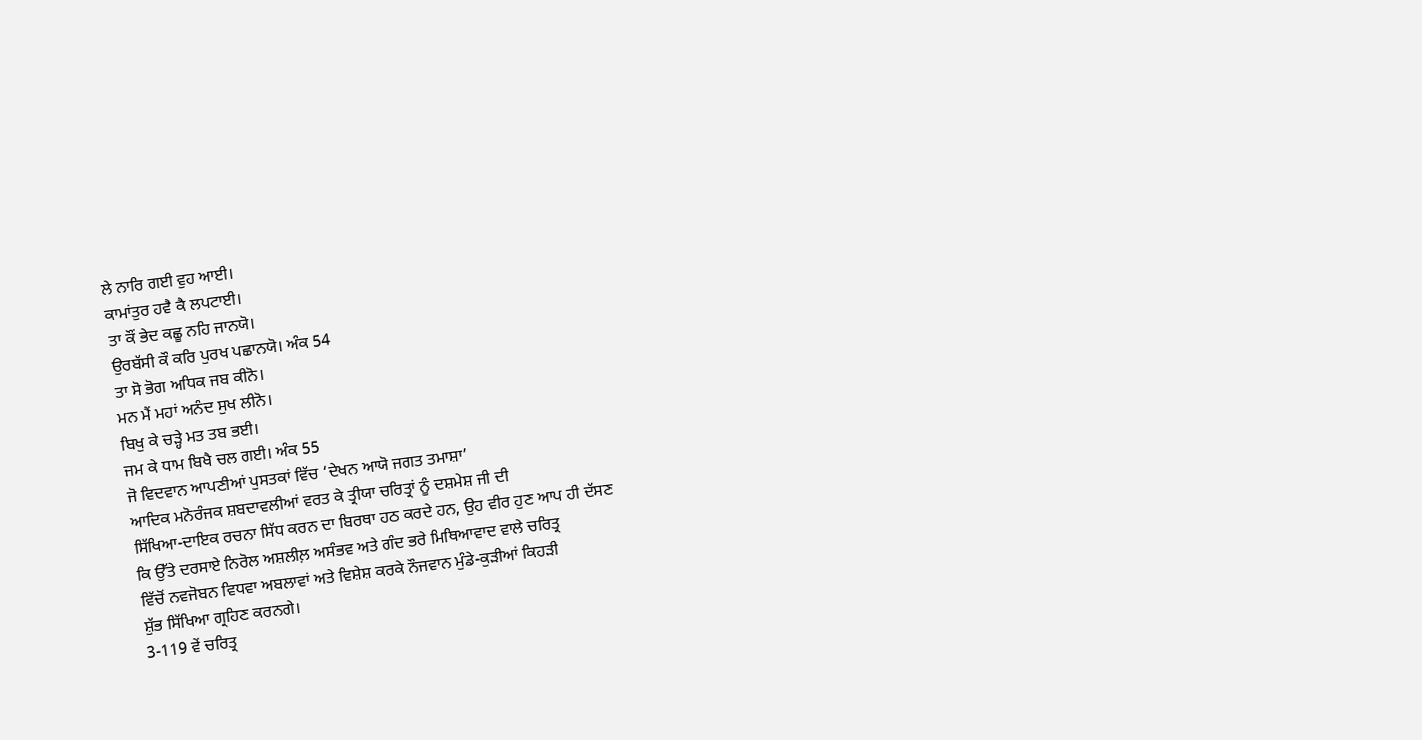ਲੇ ਨਾਰਿ ਗਈ ਵੁਹ ਆਈ।
ਕਾਮਾਂਤੁਰ ਹਵੈ ਕੈ ਲਪਟਾਈ।
ਤਾ ਕੌਂ ਭੇਦ ਕਛੂ ਨਹਿ ਜਾਨਯੋ।
ਉਰਬੱਸੀ ਕੌ ਕਰਿ ਪੁਰਖ ਪਛਾਨਯੋ। ਅੰਕ 54
ਤਾ ਸੋ ਭੋਗ ਅਧਿਕ ਜਬ ਕੀਨੋ।
ਮਨ ਮੈਂ ਮਹਾਂ ਅਨੰਦ ਸੁਖ ਲੀਨੋ।
ਬਿਖੁ ਕੇ ਚੜ੍ਹੇ ਮਤ ਤਬ ਭਈ।
ਜਮ ਕੇ ਧਾਮ ਬਿਖੈ ਚਲ ਗਈ। ਅੰਕ 55
ਜੋ ਵਿਦਵਾਨ ਆਪਣੀਆਂ ਪੁਸਤਕਾਂ ਵਿੱਚ ‘ਦੇਖਨ ਆਯੋ ਜਗਤ ਤਮਾਸ਼ਾ’
ਆਦਿਕ ਮਨੋਰੰਜਕ ਸ਼ਬਦਾਵਲੀਆਂ ਵਰਤ ਕੇ ਤ੍ਰੀਯਾ ਚਰਿਤ੍ਰਾਂ ਨੂੰ ਦਸ਼ਮੇਸ਼ ਜੀ ਦੀ
ਸਿੱਖਿਆ-ਦਾਇਕ ਰਚਨਾ ਸਿੱਧ ਕਰਨ ਦਾ ਬਿਰਥਾ ਹਠ ਕਰਦੇ ਹਨ, ਉਹ ਵੀਰ ਹੁਣ ਆਪ ਹੀ ਦੱਸਣ
ਕਿ ਉੱਤੇ ਦਰਸਾਏ ਨਿਰੋਲ ਅਸ਼ਲੀਲ਼ ਅਸੰਭਵ ਅਤੇ ਗੰਦ ਭਰੇ ਮਿਥਿਆਵਾਦ ਵਾਲੇ ਚਰਿਤ੍ਰ
ਵਿੱਚੋਂ ਨਵਜੋਬਨ ਵਿਧਵਾ ਅਬਲਾਵਾਂ ਅਤੇ ਵਿਸ਼ੇਸ਼ ਕਰਕੇ ਨੌਜਵਾਨ ਮੁੰਡੇ-ਕੁੜੀਆਂ ਕਿਹੜੀ
ਸ਼ੁੱਭ ਸਿੱਖਿਆ ਗ੍ਰਹਿਣ ਕਰਨਗੇ।
3-119 ਵੇਂ ਚਰਿਤ੍ਰ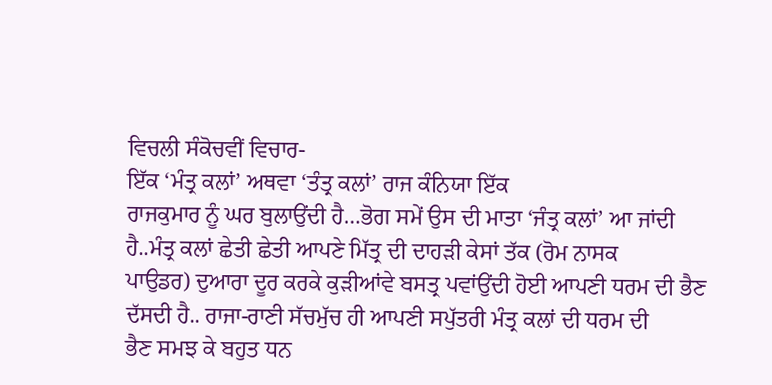ਵਿਚਲੀ ਸੰਕੋਚਵੀਂ ਵਿਚਾਰ-
ਇੱਕ ‘ਮੰਤ੍ਰ ਕਲਾਂ’ ਅਥਵਾ ‘ਤੰਤ੍ਰ ਕਲਾਂ’ ਰਾਜ ਕੰਨਿਯਾ ਇੱਕ
ਰਾਜਕੁਮਾਰ ਨੂੰ ਘਰ ਬੁਲਾਉਂਦੀ ਹੈ…ਭੋਗ ਸਮੇਂ ਉਸ ਦੀ ਮਾਤਾ ‘ਜੰਤ੍ਰ ਕਲਾਂ’ ਆ ਜਾਂਦੀ
ਹੈ..ਮੰਤ੍ਰ ਕਲਾਂ ਛੇਤੀ ਛੇਤੀ ਆਪਣੇ ਮਿੱਤ੍ਰ ਦੀ ਦਾਹੜੀ ਕੇਸਾਂ ਤੱਕ (ਰੋਮ ਨਾਸਕ
ਪਾਉਡਰ) ਦੁਆਰਾ ਦੂਰ ਕਰਕੇ ਕੁੜੀਆਂਵੇ ਬਸਤ੍ਰ ਪਵਾਂਉਂਦੀ ਹੋਈ ਆਪਣੀ ਧਰਮ ਦੀ ਭੈਣ
ਦੱਸਦੀ ਹੈ.. ਰਾਜਾ-ਰਾਣੀ ਸੱਚਮੁੱਚ ਹੀ ਆਪਣੀ ਸਪੁੱਤਰੀ ਮੰਤ੍ਰ ਕਲਾਂ ਦੀ ਧਰਮ ਦੀ
ਭੈਣ ਸਮਝ ਕੇ ਬਹੁਤ ਧਨ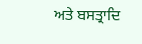ਅਤੇ ਬਸਤ੍ਰਾਦਿ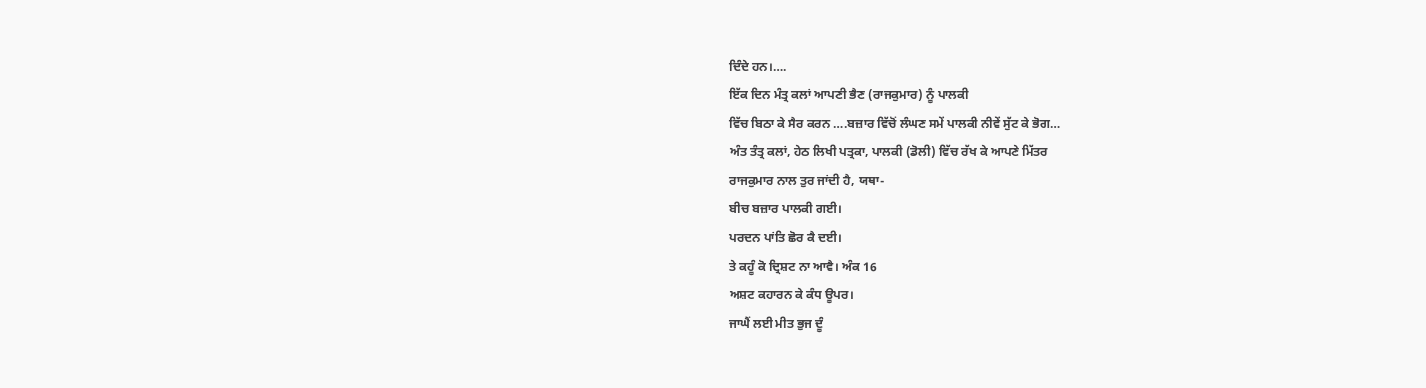ਦਿੰਦੇ ਹਨ।….
ਇੱਕ ਦਿਨ ਮੰਤ੍ਰ ਕਲਾਂ ਆਪਣੀ ਭੈਣ (ਰਾਜਕੁਮਾਰ) ਨੂੰ ਪਾਲਕੀ
ਵਿੱਚ ਬਿਠਾ ਕੇ ਸੈਰ ਕਰਨ ….ਬਜ਼ਾਰ ਵਿੱਚੋਂ ਲੰਘਣ ਸਮੇਂ ਪਾਲਕੀ ਨੀਵੇਂ ਸੁੱਟ ਕੇ ਭੋਗ…
ਅੰਤ ਤੰਤ੍ਰ ਕਲਾਂ, ਹੇਠ ਲਿਖੀ ਪਤ੍ਰਕਾ, ਪਾਲਕੀ (ਡੋਲੀ) ਵਿੱਚ ਰੱਖ ਕੇ ਆਪਣੇ ਮਿੱਤਰ
ਰਾਜਕੁਮਾਰ ਨਾਲ ਤੁਰ ਜਾਂਦੀ ਹੈ, ਯਥਾ-
ਬੀਚ ਬਜ਼ਾਰ ਪਾਲਕੀ ਗਈ।
ਪਰਦਨ ਪਾਂਤਿ ਛੋਰ ਕੈ ਦਈ।
ਤੇ ਕਹੂੰ ਕੋ ਦ੍ਰਿਸ਼ਟ ਨਾ ਆਵੈ। ਅੰਕ 16
ਅਸ਼ਟ ਕਹਾਰਨ ਕੇ ਕੰਧ ਊਪਰ।
ਜਾਘੈਂ ਲਈ ਮੀਤ ਭੁਜ ਦੂੰ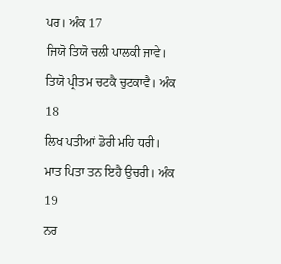ਪਰ। ਅੰਕ 17
ਜਿਯੋ ਤਿਯੋ ਚਲੀ ਪਾਲਕੀ ਜਾਵੇ।
ਤਿਯੋ ਪ੍ਰੀਤਮ ਚਟਕੈ ਚੁਟਕਾਵੈ। ਅੰਕ 18
ਲਿਖ ਪਤੀਆਂ ਡੋਰੀ ਮਹਿ ਧਰੀ।
ਮਾਤ ਪਿਤਾ ਤਨ ਇਹੈ ਉਚਰੀ। ਅੰਕ 19
ਨਰ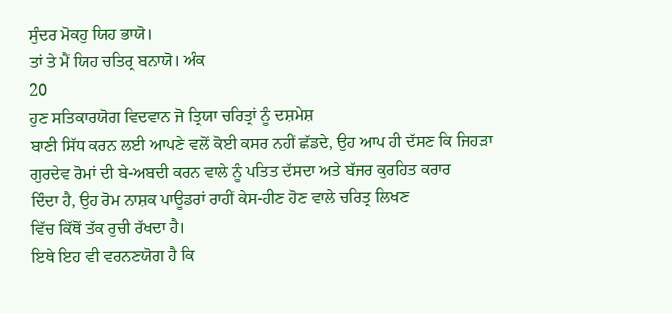ਸੁੰਦਰ ਮੋਕਹੁ ਯਿਹ ਭਾਯੋ।
ਤਾਂ ਤੇ ਮੈਂ ਯਿਹ ਚਤਿਰ੍ਰ ਬਨਾਯੋ। ਅੰਕ
20
ਹੁਣ ਸਤਿਕਾਰਯੋਗ ਵਿਦਵਾਨ ਜੋ ਤ੍ਰਿਯਾ ਚਰਿਤ੍ਰਾਂ ਨੂੰ ਦਸ਼ਮੇਸ਼
ਬਾਣੀ ਸਿੱਧ ਕਰਨ ਲਈ ਆਪਣੇ ਵਲੋਂ ਕੋਈ ਕਸਰ ਨਹੀਂ ਛੱਡਦੇ, ਉਹ ਆਪ ਹੀ ਦੱਸਣ ਕਿ ਜਿਹੜਾ
ਗੁਰਦੇਵ ਰੋਮਾਂ ਦੀ ਬੇ-ਅਬਦੀ ਕਰਨ ਵਾਲੇ ਨੂੰ ਪਤਿਤ ਦੱਸਦਾ ਅਤੇ ਬੱਜਰ ਕੁਰਹਿਤ ਕਰਾਰ
ਦਿੰਦਾ ਹੈ, ਉਹ ਰੋਮ ਨਾਸ਼ਕ ਪਾਊਡਰਾਂ ਰਾਹੀਂ ਕੇਸ-ਹੀਣ ਹੋਣ ਵਾਲੇ ਚਰਿਤ੍ਰ ਲਿਖਣ
ਵਿੱਚ ਕਿੱਥੋਂ ਤੱਕ ਰੁਚੀ ਰੱਖਦਾ ਹੈ।
ਇਥੇ ਇਹ ਵੀ ਵਰਨਣਯੋਗ ਹੈ ਕਿ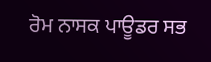ਰੋਮ ਨਾਸਕ ਪਾਊਡਰ ਸਭ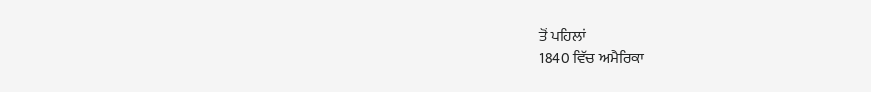ਤੋਂ ਪਹਿਲਾਂ
1840 ਵਿੱਚ ਅਮੈਰਿਕਾ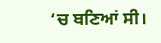‘ਚ ਬਣਿਆਂ ਸੀ।